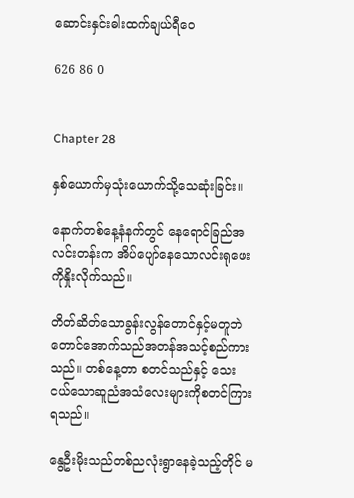ဆောင်းနှင်းဓါးထက်ချယ်ရီဝေ

626 86 0


Chapter 28

နှစ်ယောက်မှသုံးယောက်သို့သေဆုံးခြင်း။

နောက်တစ်နေ့နံနက်တွင် နေရောင်ခြည်အလင်းတန်းက အိပ်ပျော်နေသောလင်းရုဖေးကိုနှိုးလိုက်သည်။

တိတ်ဆိတ်သောခွန်းလွန်တောင်နှင့်မတူဘဲ တောင်အောက်သည်အတန်အသင့်စည်ကားသည်။ တစ်နေ့တာ စတင်သည်နှင့် သေးငယ်သောဆူညံအသံလေးများကိုစတင်ကြားရသည်။

နွေဦးမိုးသည်တစ်ညလုံးရွာနေခဲ့သည့်တိုင် မ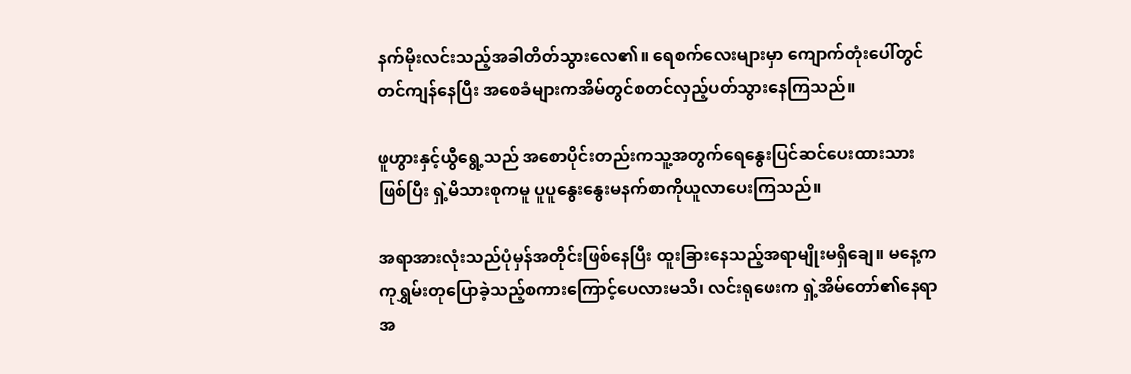နက်မိုးလင်းသည့်အခါတိတ်သွားလေ၏။ ရေစက်လေးများမှာ ကျောက်တုံးပေါ်တွင်တင်ကျန်နေပြီး အစေခံများကအိမ်တွင်စတင်လှည့်ပတ်သွားနေကြသည်။

ဖူဟွားနှင့်ယွီရွေ့သည် အစောပိုင်းတည်းကသူ့အတွက်ရေနွေးပြင်ဆင်ပေးထားသားဖြစ်ပြီး ရှဲ့မိသားစုကမူ ပူပူနွေးနွေးမနက်စာကိုယူလာပေးကြသည်။

အရာအားလုံးသည်ပုံမှန်အတိုင်းဖြစ်နေပြီး ထူးခြားနေသည့်အရာမျိုးမရှိချေ။ မနေ့က ကုရွှမ်းတုပြောခဲ့သည့်စကားကြောင့်ပေလားမသိ၊ လင်းရုဖေးက ရှဲ့အိမ်တော်၏နေရာအ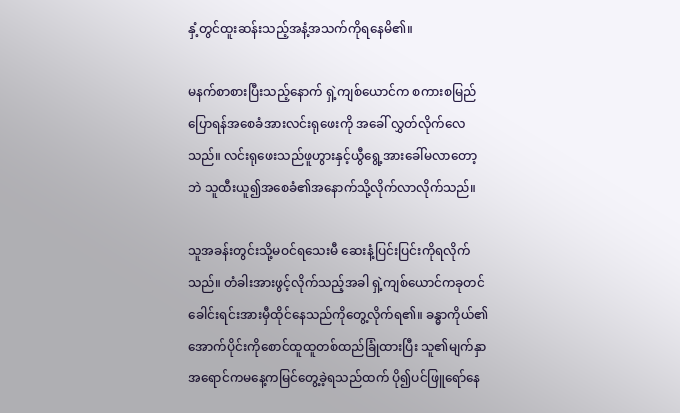နှံ့တွင်ထူးဆန်းသည့်အနံ့အသက်ကိုရနေမိ၏။

မနက်စာစားပြီးသည့်နောက် ရှဲ့ကျစ်ယောင်က စကားစမြည်ပြောရန်အစေခံအားလင်းရုဖေးကို အခေါ် လွှတ်လိုက်လေသည်။ လင်းရုဖေးသည်ဖူဟွားနှင့်ယွီရွေ့အားခေါ်မလာတော့ဘဲ သူထီးယူ၍အစေခံ၏အနောက်သို့လိုက်လာလိုက်သည်။

သူအခန်းတွင်းသို့မဝင်ရသေးမီ ဆေးနံ့ပြင်းပြင်းကိုရလိုက်သည်။ တံခါးအားဖွင့်လိုက်သည့်အခါ ရှဲ့ကျစ်ယောင်ကခုတင်ခေါင်းရင်းအားမှီထိုင်နေသည်ကိုတွေ့လိုက်ရ၏။ ခန္ဓာကိုယ်၏အောက်ပိုင်းကိုစောင်ထူထူတစ်ထည်ခြုံထားပြီး သူ၏မျက်နှာအရောင်ကမနေ့ကမြင်တွေ့ခဲ့ရသည်ထက် ပို၍ပင်ဖြူရော်နေ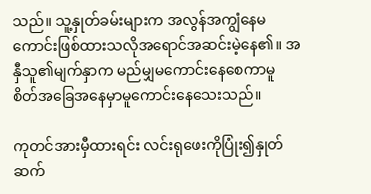သည်။ သူ့နှုတ်ခမ်းများက အလွန်အကျွံနေမကောင်းဖြစ်ထားသလိုအရောင်အဆင်းမဲ့နေ၏။ အနှီသူ၏မျက်နှာက မည်မျှမကောင်းနေစေကာမူ စိတ်အခြေအနေမှာမူကောင်းနေသေးသည်။

ကုတင်အားမှီထားရင်း လင်းရုဖေးကိုပြုံး၍နှုတ်ဆက်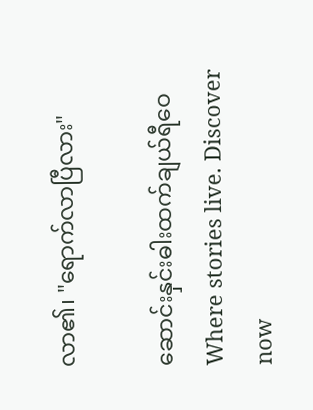လာ၏၊ "ရောက်လာပြီလား"

ဆောင်းနှင်းဓါးထက်ချယ်ရီဝေWhere stories live. Discover now